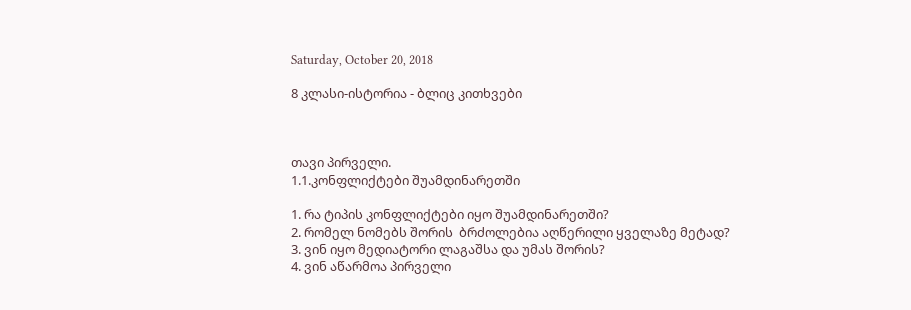Saturday, October 20, 2018

8 კლასი-ისტორია - ბლიც კითხვები



თავი პირველი.
1.1.კონფლიქტები შუამდინარეთში

1. რა ტიპის კონფლიქტები იყო შუამდინარეთში?
2. რომელ ნომებს შორის  ბრძოლებია აღწერილი ყველაზე მეტად?
3. ვინ იყო მედიატორი ლაგაშსა და უმას შორის?
4. ვინ აწარმოა პირველი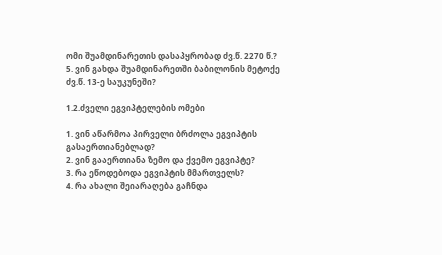ომი შუამდინარეთის დასაპყრობად ძვ.წ. 2270 წ.?
5. ვინ გახდა შუამდინარეთში ბაბილონის მეტოქე ძვ.წ. 13-ე საუკუნეში?

1.2.ძველი ეგვიპტელების ომები

1. ვინ აწარმოა პირველი ბრძოლა ეგვიპტის გასაერთიანებლად?
2. ვინ გააერთიანა ზემო და ქვემო ეგვიპტე?
3. რა ეწოდებოდა ეგვიპტის მმართველს?
4. რა ახალი შეიარაღება გაჩნდა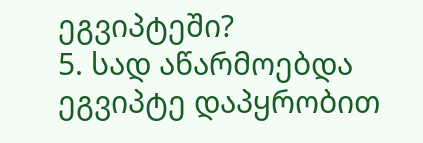ეგვიპტეში?
5. სად აწარმოებდა ეგვიპტე დაპყრობით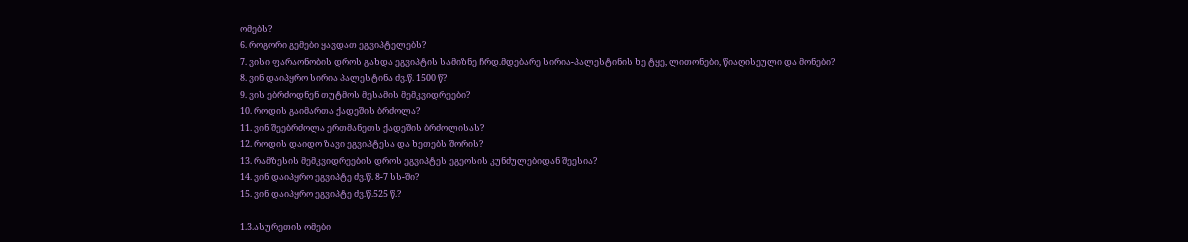ომებს?
6. როგორი გემები ყავდათ ეგვიპტელებს?
7. ვისი ფარაონობის დროს გახდა ეგვიპტის სამიზნე ჩრდ.მდებარე სირია-პალესტინის ხე ტყე, ლითონები, წიაღისეული და მონები?
8. ვინ დაიპყრო სირია პალესტინა ძვ.წ. 1500 წ?
9. ვის ებრძოდნენ თუტმოს მესამის მემკვიდრეები?
10. როდის გაიმართა ქადეშის ბრძოლა?
11. ვინ შეებრძოლა ერთმანეთს ქადეშის ბრძოლისას?
12. როდის დაიდო ზავი ეგვიპტესა და ხეთებს შორის?
13. რამზესის მემკვიდრეების დროს ეგვიპტეს ეგეოსის კუნძულებიდან შეესია?
14. ვინ დაიპყრო ეგვიპტე ძვ.წ. 8-7 სს-ში?
15. ვინ დაიპყრო ეგვიპტე ძვ.წ.525 წ.?

1.3.ასურეთის ომები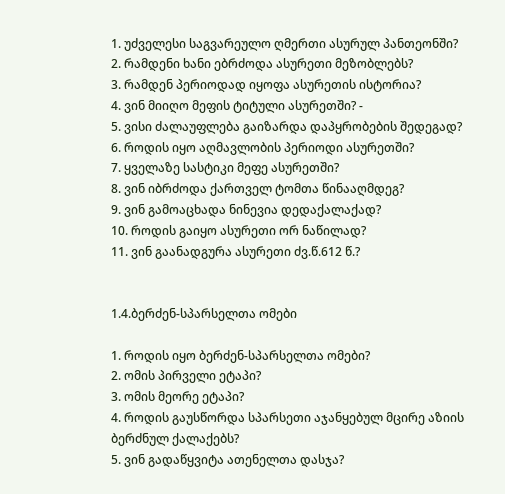1. უძველესი საგვარეულო ღმერთი ასურულ პანთეონში?
2. რამდენი ხანი ებრძოდა ასურეთი მეზობლებს?
3. რამდენ პერიოდად იყოფა ასურეთის ისტორია?
4. ვინ მიიღო მეფის ტიტული ასურეთში? -
5. ვისი ძალაუფლება გაიზარდა დაპყრობების შედეგად?
6. როდის იყო აღმავლობის პერიოდი ასურეთში?
7. ყველაზე სასტიკი მეფე ასურეთში?
8. ვინ იბრძოდა ქართველ ტომთა წინააღმდეგ?
9. ვინ გამოაცხადა ნინევია დედაქალაქად?
10. როდის გაიყო ასურეთი ორ ნაწილად?
11. ვინ გაანადგურა ასურეთი ძვ.წ.612 წ.?


1.4.ბერძენ-სპარსელთა ომები

1. როდის იყო ბერძენ-სპარსელთა ომები?
2. ომის პირველი ეტაპი?
3. ომის მეორე ეტაპი?
4. როდის გაუსწორდა სპარსეთი აჯანყებულ მცირე აზიის ბერძნულ ქალაქებს?
5. ვინ გადაწყვიტა ათენელთა დასჯა?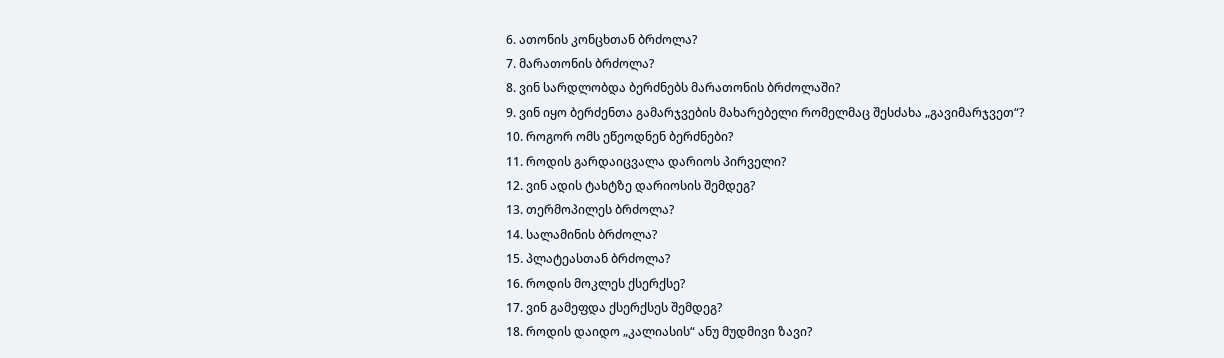6. ათონის კონცხთან ბრძოლა?
7. მარათონის ბრძოლა?
8. ვინ სარდლობდა ბერძნებს მარათონის ბრძოლაში?
9. ვინ იყო ბერძენთა გამარჯვების მახარებელი რომელმაც შესძახა „გავიმარჯვეთ“?
10. როგორ ომს ეწეოდნენ ბერძნები?
11. როდის გარდაიცვალა დარიოს პირველი?
12. ვინ ადის ტახტზე დარიოსის შემდეგ?
13. თერმოპილეს ბრძოლა?
14. სალამინის ბრძოლა?
15. პლატეასთან ბრძოლა?
16. როდის მოკლეს ქსერქსე?
17. ვინ გამეფდა ქსერქსეს შემდეგ?
18. როდის დაიდო „კალიასის“ ანუ მუდმივი ზავი?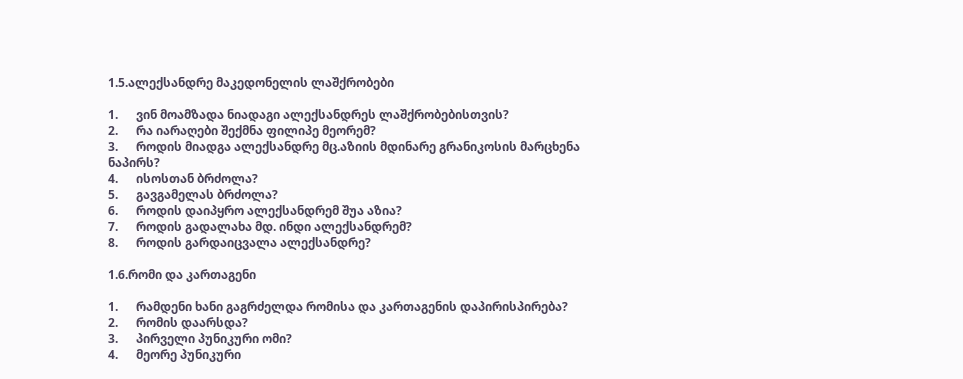1.5.ალექსანდრე მაკედონელის ლაშქრობები

1.      ვინ მოამზადა ნიადაგი ალექსანდრეს ლაშქრობებისთვის?
2.      რა იარაღები შექმნა ფილიპე მეორემ?
3.      როდის მიადგა ალექსანდრე მც.აზიის მდინარე გრანიკოსის მარცხენა ნაპირს?
4.      ისოსთან ბრძოლა?
5.      გავგამელას ბრძოლა?
6.      როდის დაიპყრო ალექსანდრემ შუა აზია?
7.      როდის გადალახა მდ. ინდი ალექსანდრემ?
8.      როდის გარდაიცვალა ალექსანდრე?

1.6.რომი და კართაგენი

1.      რამდენი ხანი გაგრძელდა რომისა და კართაგენის დაპირისპირება?
2.      რომის დაარსდა?
3.      პირველი პუნიკური ომი?
4.      მეორე პუნიკური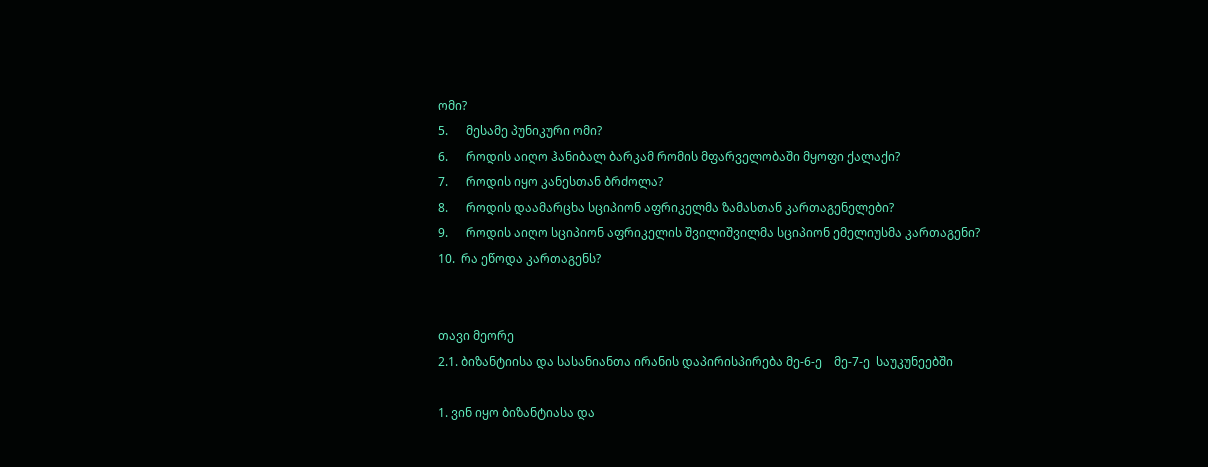ომი?
5.      მესამე პუნიკური ომი?
6.      როდის აიღო ჰანიბალ ბარკამ რომის მფარველობაში მყოფი ქალაქი?
7.      როდის იყო კანესთან ბრძოლა?
8.      როდის დაამარცხა სციპიონ აფრიკელმა ზამასთან კართაგენელები?
9.      როდის აიღო სციპიონ აფრიკელის შვილიშვილმა სციპიონ ემელიუსმა კართაგენი?
10.  რა ეწოდა კართაგენს?


თავი მეორე
2.1. ბიზანტიისა და სასანიანთა ირანის დაპირისპირება მე-6-ე    მე-7-ე  საუკუნეებში

1. ვინ იყო ბიზანტიასა და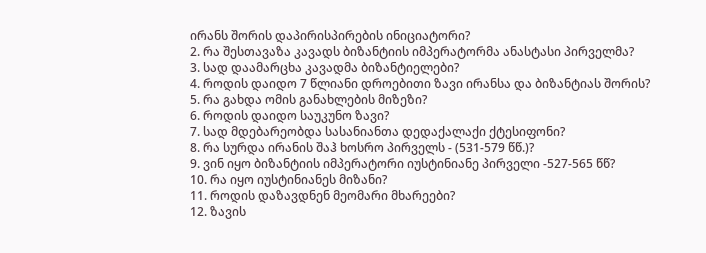ირანს შორის დაპირისპირების ინიციატორი?
2. რა შესთავაზა კავადს ბიზანტიის იმპერატორმა ანასტასი პირველმა?
3. სად დაამარცხა კავადმა ბიზანტიელები?
4. როდის დაიდო 7 წლიანი დროებითი ზავი ირანსა და ბიზანტიას შორის?
5. რა გახდა ომის განახლების მიზეზი?
6. როდის დაიდო საუკუნო ზავი?
7. სად მდებარეობდა სასანიანთა დედაქალაქი ქტესიფონი?
8. რა სურდა ირანის შაჰ ხოსრო პირველს - (531-579 წწ.)?
9. ვინ იყო ბიზანტიის იმპერატორი იუსტინიანე პირველი -527-565 წწ?
10. რა იყო იუსტინიანეს მიზანი?
11. როდის დაზავდნენ მეომარი მხარეები?
12. ზავის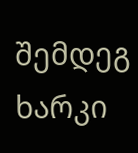შემდეგ ხარკი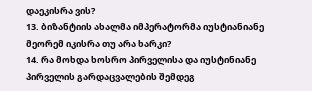დაეკისრა ვის?
13. ბიზანტიის ახალმა იმპერატორმა იუსტიანიანე მეორემ იკისრა თუ არა ხარკი?
14. რა მოხდა ხოსრო პირველისა და იუსტინიანე პირველის გარდაცვალების შემდეგ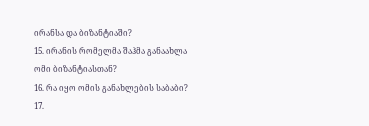ირანსა და ბიზანტიაში?
15. ირანის რომელმა შაჰმა განაახლა ომი ბიზანტიასთან?
16. რა იყო ომის განახლების საბაბი?
17.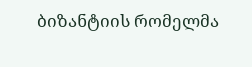ბიზანტიის რომელმა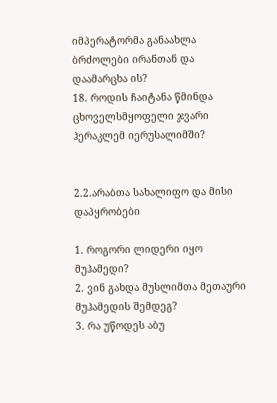იმპერატორმა განაახლა ბრძოლები ირანთან და დაამარცხა ის?
18. როდის ჩაიტანა წმინდა ცხოველსმყოფელი ჯვარი ჰერაკლემ იერუსალიმში?


2.2.არაბთა სახალიფო და მისი დაპყრობები

1. როგორი ლიდერი იყო მუჰამედი?
2. ვინ გახდა მუსლიმთა მეთაური მუჰამედის შემდეგ?
3. რა უწოდეს აბუ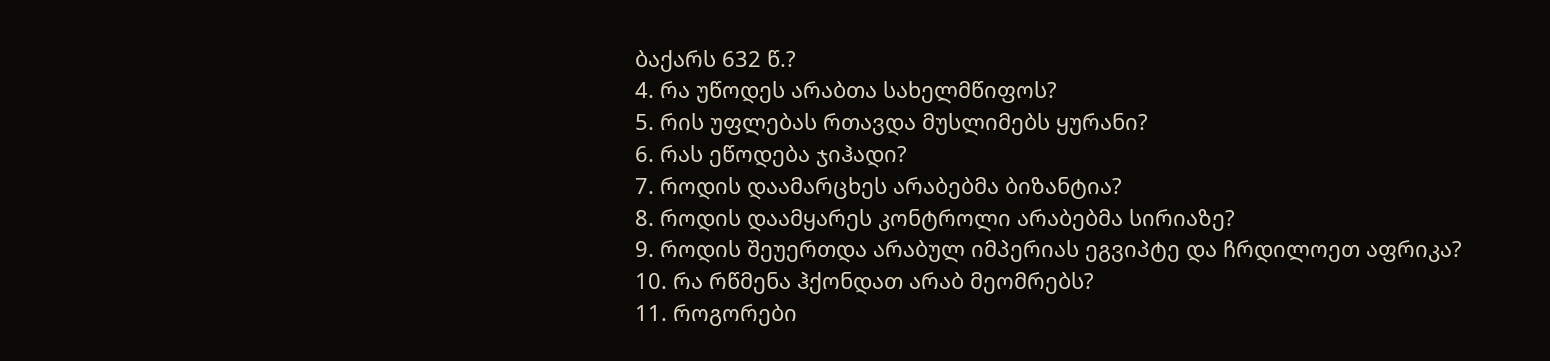ბაქარს 632 წ.?
4. რა უწოდეს არაბთა სახელმწიფოს?
5. რის უფლებას რთავდა მუსლიმებს ყურანი?
6. რას ეწოდება ჯიჰადი?
7. როდის დაამარცხეს არაბებმა ბიზანტია?
8. როდის დაამყარეს კონტროლი არაბებმა სირიაზე?
9. როდის შეუერთდა არაბულ იმპერიას ეგვიპტე და ჩრდილოეთ აფრიკა?
10. რა რწმენა ჰქონდათ არაბ მეომრებს?
11. როგორები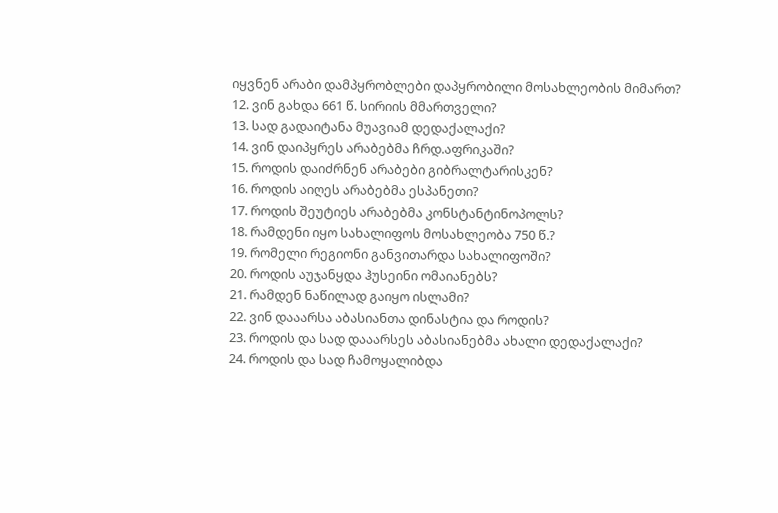იყვნენ არაბი დამპყრობლები დაპყრობილი მოსახლეობის მიმართ?
12. ვინ გახდა 661 წ. სირიის მმართველი?
13. სად გადაიტანა მუავიამ დედაქალაქი?
14. ვინ დაიპყრეს არაბებმა ჩრდ.აფრიკაში?
15. როდის დაიძრნენ არაბები გიბრალტარისკენ?
16. როდის აიღეს არაბებმა ესპანეთი?
17. როდის შეუტიეს არაბებმა კონსტანტინოპოლს?
18. რამდენი იყო სახალიფოს მოსახლეობა 750 წ.?
19. რომელი რეგიონი განვითარდა სახალიფოში?
20. როდის აუჯანყდა ჰუსეინი ომაიანებს?
21. რამდენ ნაწილად გაიყო ისლამი?
22. ვინ დააარსა აბასიანთა დინასტია და როდის?
23. როდის და სად დააარსეს აბასიანებმა ახალი დედაქალაქი?
24. როდის და სად ჩამოყალიბდა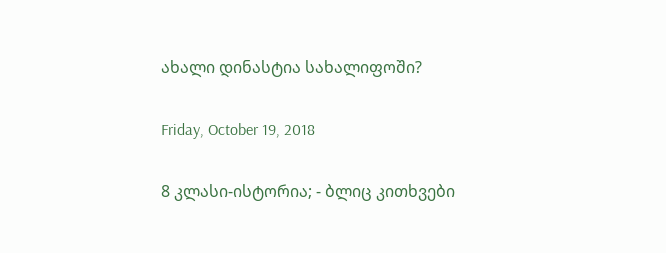ახალი დინასტია სახალიფოში?

Friday, October 19, 2018

8 კლასი-ისტორია; - ბლიც კითხვები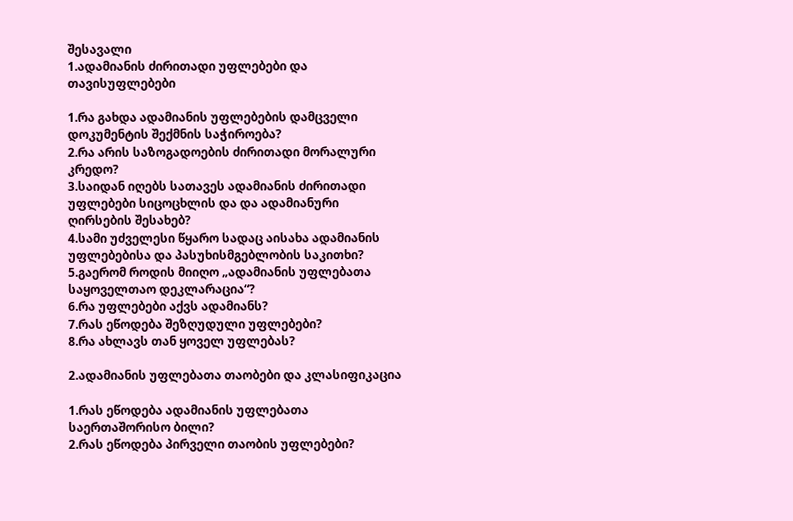შესავალი
1.ადამიანის ძირითადი უფლებები და თავისუფლებები

1.რა გახდა ადამიანის უფლებების დამცველი დოკუმენტის შექმნის საჭიროება?
2.რა არის საზოგადოების ძირითადი მორალური კრედო?
3.საიდან იღებს სათავეს ადამიანის ძირითადი უფლებები სიცოცხლის და და ადამიანური ღირსების შესახებ?
4.სამი უძველესი წყარო სადაც აისახა ადამიანის უფლებებისა და პასუხისმგებლობის საკითხი?
5.გაერომ როდის მიიღო „ადამიანის უფლებათა საყოველთაო დეკლარაცია“?
6.რა უფლებები აქვს ადამიანს?
7.რას ეწოდება შეზღუდული უფლებები?
8.რა ახლავს თან ყოველ უფლებას?

2.ადამიანის უფლებათა თაობები და კლასიფიკაცია

1.რას ეწოდება ადამიანის უფლებათა საერთაშორისო ბილი?
2.რას ეწოდება პირველი თაობის უფლებები?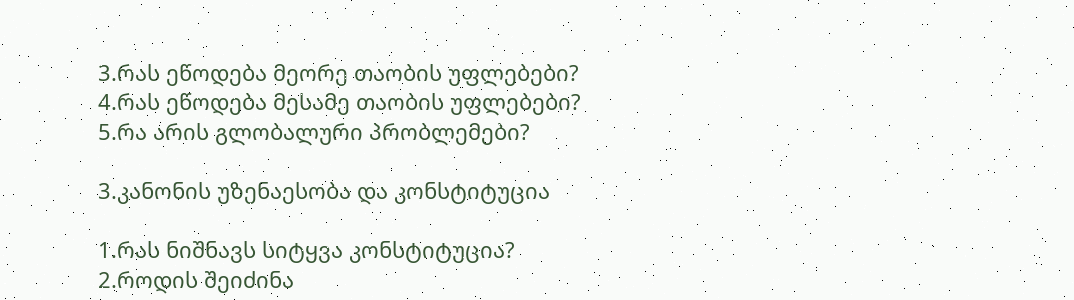3.რას ეწოდება მეორე თაობის უფლებები?
4.რას ეწოდება მესამე თაობის უფლებები?
5.რა არის გლობალური პრობლემები?

3.კანონის უზენაესობა და კონსტიტუცია

1.რას ნიშნავს სიტყვა კონსტიტუცია?
2.როდის შეიძინა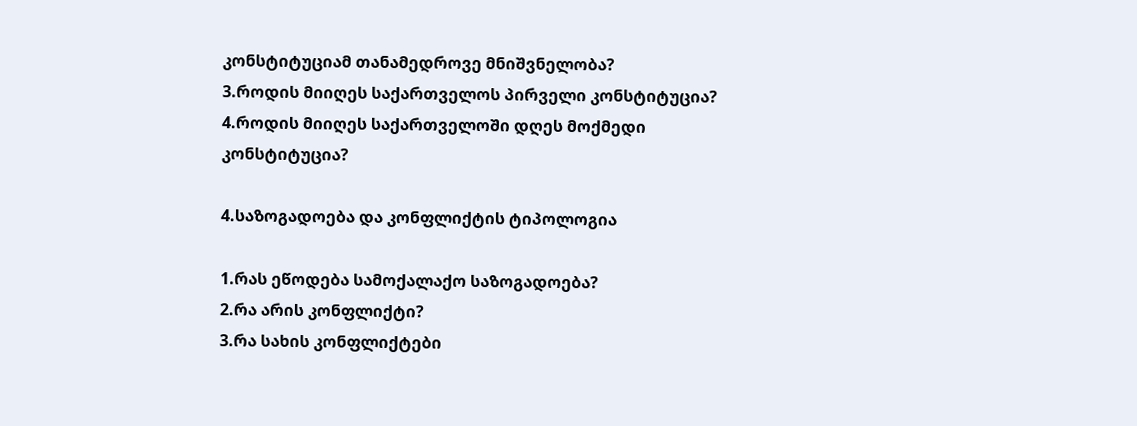კონსტიტუციამ თანამედროვე მნიშვნელობა?
3.როდის მიიღეს საქართველოს პირველი კონსტიტუცია?
4.როდის მიიღეს საქართველოში დღეს მოქმედი კონსტიტუცია?

4.საზოგადოება და კონფლიქტის ტიპოლოგია

1.რას ეწოდება სამოქალაქო საზოგადოება?
2.რა არის კონფლიქტი?
3.რა სახის კონფლიქტები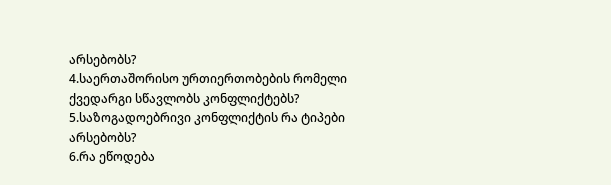არსებობს?
4.საერთაშორისო ურთიერთობების რომელი ქვედარგი სწავლობს კონფლიქტებს?
5.საზოგადოებრივი კონფლიქტის რა ტიპები არსებობს?
6.რა ეწოდება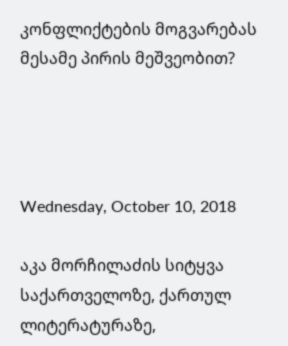კონფლიქტების მოგვარებას მესამე პირის მეშვეობით?




Wednesday, October 10, 2018

აკა მორჩილაძის სიტყვა საქართველოზე, ქართულ ლიტერატურაზე,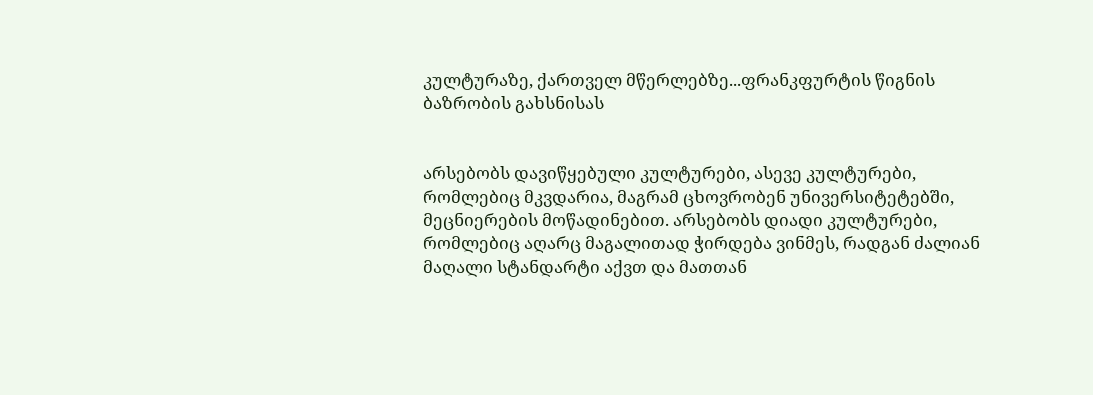კულტურაზე, ქართველ მწერლებზე...ფრანკფურტის წიგნის ბაზრობის გახსნისას


არსებობს დავიწყებული კულტურები, ასევე კულტურები, რომლებიც მკვდარია, მაგრამ ცხოვრობენ უნივერსიტეტებში, მეცნიერების მოწადინებით. არსებობს დიადი კულტურები, რომლებიც აღარც მაგალითად ჭირდება ვინმეს, რადგან ძალიან მაღალი სტანდარტი აქვთ და მათთან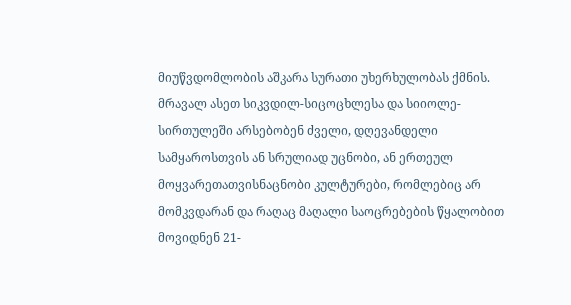მიუწვდომლობის აშკარა სურათი უხერხულობას ქმნის.
მრავალ ასეთ სიკვდილ-სიცოცხლესა და სიიოლე-სირთულეში არსებობენ ძველი, დღევანდელი სამყაროსთვის ან სრულიად უცნობი, ან ერთეულ მოყვარეთათვისნაცნობი კულტურები, რომლებიც არ მომკვდარან და რაღაც მაღალი საოცრებების წყალობით მოვიდნენ 21-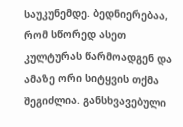საუკუნემდე. ბედნიერებაა, რომ სწორედ ასეთ კულტურას წარმოადგენ და ამაზე ორი სიტყვის თქმა შეგიძლია. განსხვავებული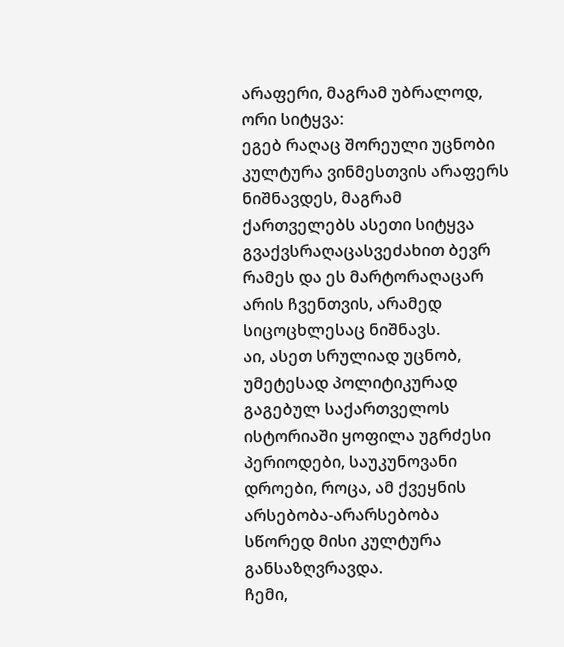არაფერი, მაგრამ უბრალოდ, ორი სიტყვა:
ეგებ რაღაც შორეული უცნობი კულტურა ვინმესთვის არაფერს ნიშნავდეს, მაგრამ ქართველებს ასეთი სიტყვა გვაქვსრაღაცასვეძახით ბევრ რამეს და ეს მარტორაღაცარ არის ჩვენთვის, არამედ სიცოცხლესაც ნიშნავს.
აი, ასეთ სრულიად უცნობ, უმეტესად პოლიტიკურად გაგებულ საქართველოს ისტორიაში ყოფილა უგრძესი პერიოდები, საუკუნოვანი დროები, როცა, ამ ქვეყნის არსებობა-არარსებობა სწორედ მისი კულტურა განსაზღვრავდა.
ჩემი,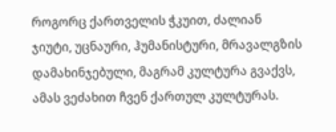როგორც ქართველის ჭკუით, ძალიან ჯიუტი, უცნაური, ჰუმანისტური, მრავალგზის დამახინჯებული, მაგრამ კულტურა გვაქვს, ამას ვეძახით ჩვენ ქართულ კულტურას.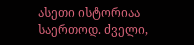ასეთი ისტორიაა საერთოდ. ძველი,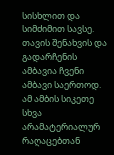სისხლით და სიმძიმით სავსე. თავის შენახვის და გადარჩენის ამბავია ჩვენი ამბავი საერთოდ. ამ ამბის სიკეთე სხვა არამატერიალურ რაღაცებთან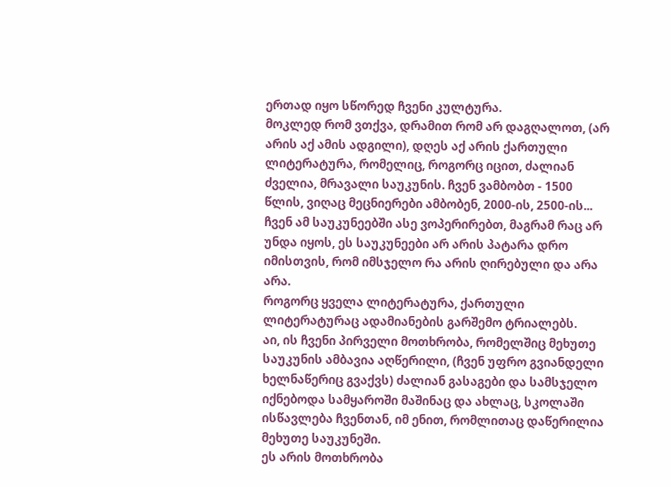ერთად იყო სწორედ ჩვენი კულტურა.
მოკლედ რომ ვთქვა, დრამით რომ არ დაგღალოთ, (არ არის აქ ამის ადგილი), დღეს აქ არის ქართული ლიტერატურა, რომელიც, როგორც იცით, ძალიან ძველია, მრავალი საუკუნის. ჩვენ ვამბობთ - 1500 წლის, ვიღაც მეცნიერები ამბობენ, 2000-ის, 2500-ის... ჩვენ ამ საუკუნეებში ასე ვოპერირებთ, მაგრამ რაც არ უნდა იყოს, ეს საუკუნეები არ არის პატარა დრო იმისთვის, რომ იმსჯელო რა არის ღირებული და არა არა.
როგორც ყველა ლიტერატურა, ქართული ლიტერატურაც ადამიანების გარშემო ტრიალებს.
აი, ის ჩვენი პირველი მოთხრობა, რომელშიც მეხუთე საუკუნის ამბავია აღწერილი, (ჩვენ უფრო გვიანდელი ხელნაწერიც გვაქვს) ძალიან გასაგები და სამსჯელო იქნებოდა სამყაროში მაშინაც და ახლაც, სკოლაში ისწავლება ჩვენთან, იმ ენით, რომლითაც დაწერილია მეხუთე საუკუნეში.
ეს არის მოთხრობა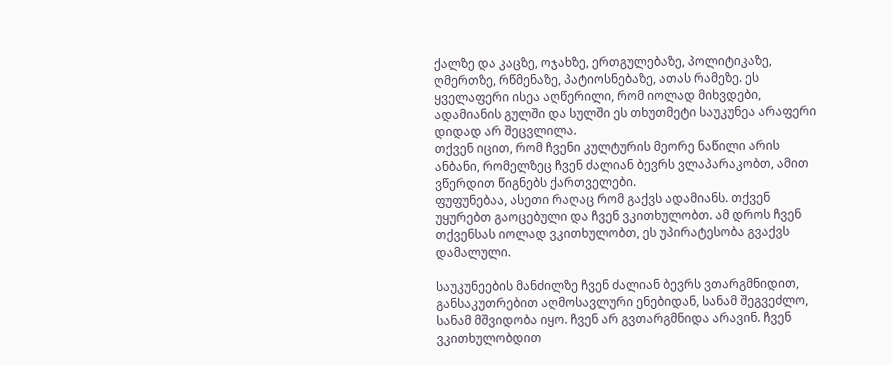ქალზე და კაცზე, ოჯახზე, ერთგულებაზე, პოლიტიკაზე, ღმერთზე, რწმენაზე, პატიოსნებაზე, ათას რამეზე. ეს ყველაფერი ისეა აღწერილი, რომ იოლად მიხვდები, ადამიანის გულში და სულში ეს თხუთმეტი საუკუნეა არაფერი დიდად არ შეცვლილა.
თქვენ იცით, რომ ჩვენი კულტურის მეორე ნაწილი არის ანბანი, რომელზეც ჩვენ ძალიან ბევრს ვლაპარაკობთ, ამით ვწერდით წიგნებს ქართველები.
ფუფუნებაა, ასეთი რაღაც რომ გაქვს ადამიანს. თქვენ უყურებთ გაოცებული და ჩვენ ვკითხულობთ. ამ დროს ჩვენ თქვენსას იოლად ვკითხულობთ, ეს უპირატესობა გვაქვს დამალული.

საუკუნეების მანძილზე ჩვენ ძალიან ბევრს ვთარგმნიდით, განსაკუთრებით აღმოსავლური ენებიდან, სანამ შეგვეძლო, სანამ მშვიდობა იყო. ჩვენ არ გვთარგმნიდა არავინ. ჩვენ ვკითხულობდით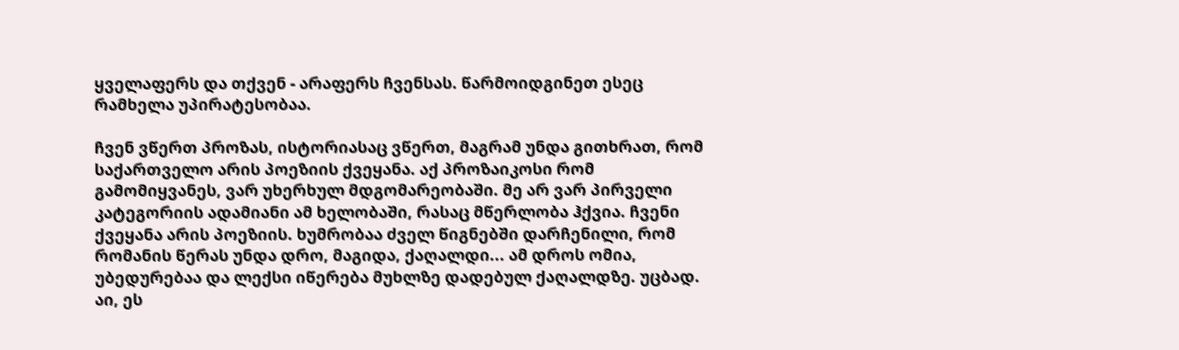ყველაფერს და თქვენ - არაფერს ჩვენსას. წარმოიდგინეთ ესეც რამხელა უპირატესობაა.

ჩვენ ვწერთ პროზას, ისტორიასაც ვწერთ, მაგრამ უნდა გითხრათ, რომ საქართველო არის პოეზიის ქვეყანა. აქ პროზაიკოსი რომ გამომიყვანეს, ვარ უხერხულ მდგომარეობაში. მე არ ვარ პირველი კატეგორიის ადამიანი ამ ხელობაში, რასაც მწერლობა ჰქვია. ჩვენი ქვეყანა არის პოეზიის. ხუმრობაა ძველ წიგნებში დარჩენილი, რომ რომანის წერას უნდა დრო, მაგიდა, ქაღალდი... ამ დროს ომია, უბედურებაა და ლექსი იწერება მუხლზე დადებულ ქაღალდზე. უცბად. აი, ეს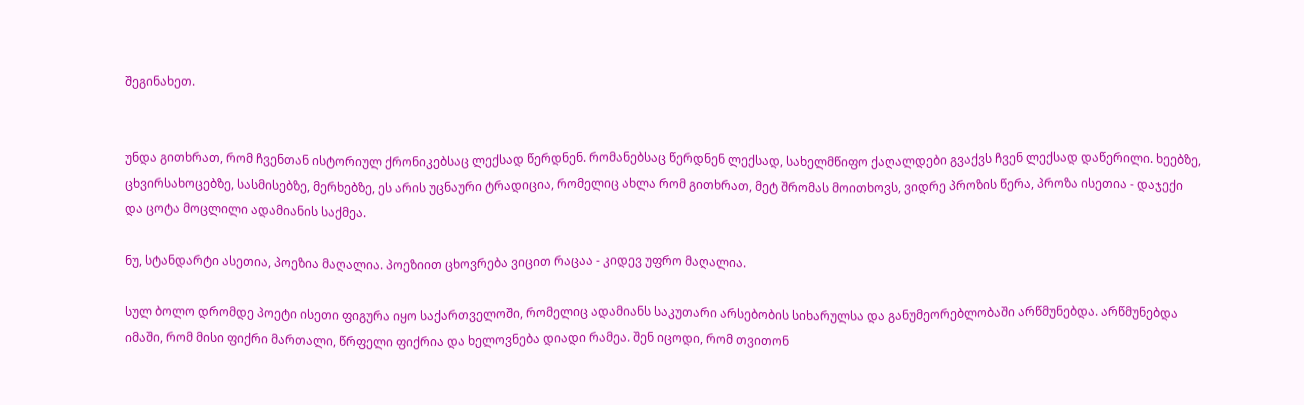შეგინახეთ.


უნდა გითხრათ, რომ ჩვენთან ისტორიულ ქრონიკებსაც ლექსად წერდნენ. რომანებსაც წერდნენ ლექსად, სახელმწიფო ქაღალდები გვაქვს ჩვენ ლექსად დაწერილი. ხეებზე, ცხვირსახოცებზე, სასმისებზე, მერხებზე, ეს არის უცნაური ტრადიცია, რომელიც ახლა რომ გითხრათ, მეტ შრომას მოითხოვს, ვიდრე პროზის წერა, პროზა ისეთია - დაჯექი და ცოტა მოცლილი ადამიანის საქმეა.

ნუ, სტანდარტი ასეთია, პოეზია მაღალია. პოეზიით ცხოვრება ვიცით რაცაა - კიდევ უფრო მაღალია.

სულ ბოლო დრომდე პოეტი ისეთი ფიგურა იყო საქართველოში, რომელიც ადამიანს საკუთარი არსებობის სიხარულსა და განუმეორებლობაში არწმუნებდა. არწმუნებდა იმაში, რომ მისი ფიქრი მართალი, წრფელი ფიქრია და ხელოვნება დიადი რამეა. შენ იცოდი, რომ თვითონ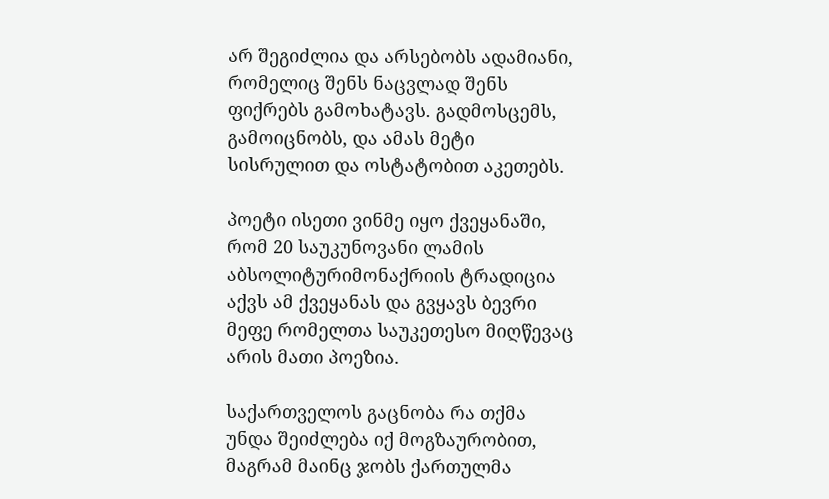არ შეგიძლია და არსებობს ადამიანი, რომელიც შენს ნაცვლად შენს ფიქრებს გამოხატავს. გადმოსცემს, გამოიცნობს, და ამას მეტი სისრულით და ოსტატობით აკეთებს.

პოეტი ისეთი ვინმე იყო ქვეყანაში, რომ 20 საუკუნოვანი ლამის აბსოლიტურიმონაქრიის ტრადიცია აქვს ამ ქვეყანას და გვყავს ბევრი მეფე რომელთა საუკეთესო მიღწევაც არის მათი პოეზია.

საქართველოს გაცნობა რა თქმა უნდა შეიძლება იქ მოგზაურობით, მაგრამ მაინც ჯობს ქართულმა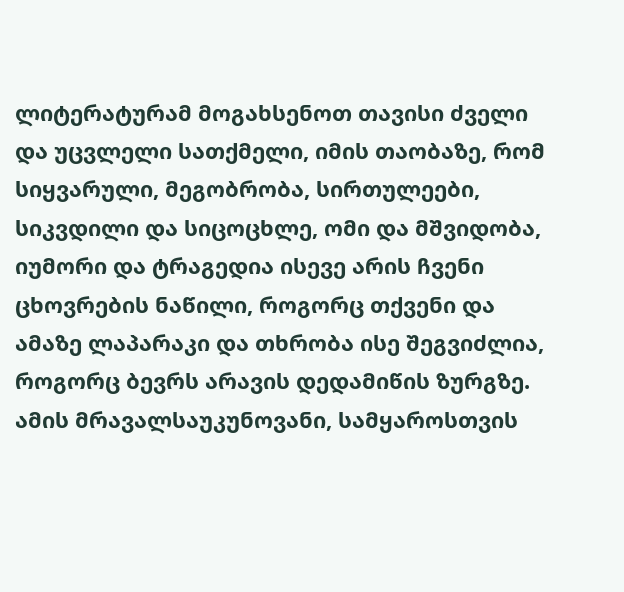ლიტერატურამ მოგახსენოთ თავისი ძველი და უცვლელი სათქმელი, იმის თაობაზე, რომ სიყვარული, მეგობრობა, სირთულეები, სიკვდილი და სიცოცხლე, ომი და მშვიდობა, იუმორი და ტრაგედია ისევე არის ჩვენი ცხოვრების ნაწილი, როგორც თქვენი და ამაზე ლაპარაკი და თხრობა ისე შეგვიძლია, როგორც ბევრს არავის დედამიწის ზურგზე. ამის მრავალსაუკუნოვანი, სამყაროსთვის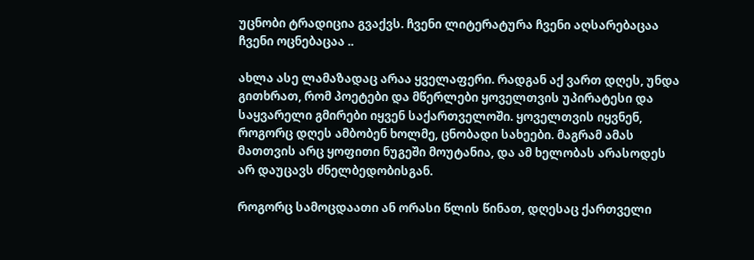უცნობი ტრადიცია გვაქვს. ჩვენი ლიტერატურა ჩვენი აღსარებაცაა ჩვენი ოცნებაცაა ..

ახლა ასე ლამაზადაც არაა ყველაფერი. რადგან აქ ვართ დღეს, უნდა გითხრათ, რომ პოეტები და მწერლები ყოველთვის უპირატესი და საყვარელი გმირები იყვენ საქართველოში. ყოველთვის იყვნენ, როგორც დღეს ამბობენ ხოლმე, ცნობადი სახეები. მაგრამ ამას მათთვის არც ყოფითი ნუგეში მოუტანია, და ამ ხელობას არასოდეს არ დაუცავს ძნელბედობისგან.

როგორც სამოცდაათი ან ორასი წლის წინათ, დღესაც ქართველი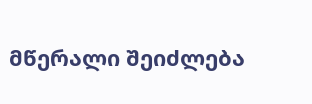მწერალი შეიძლება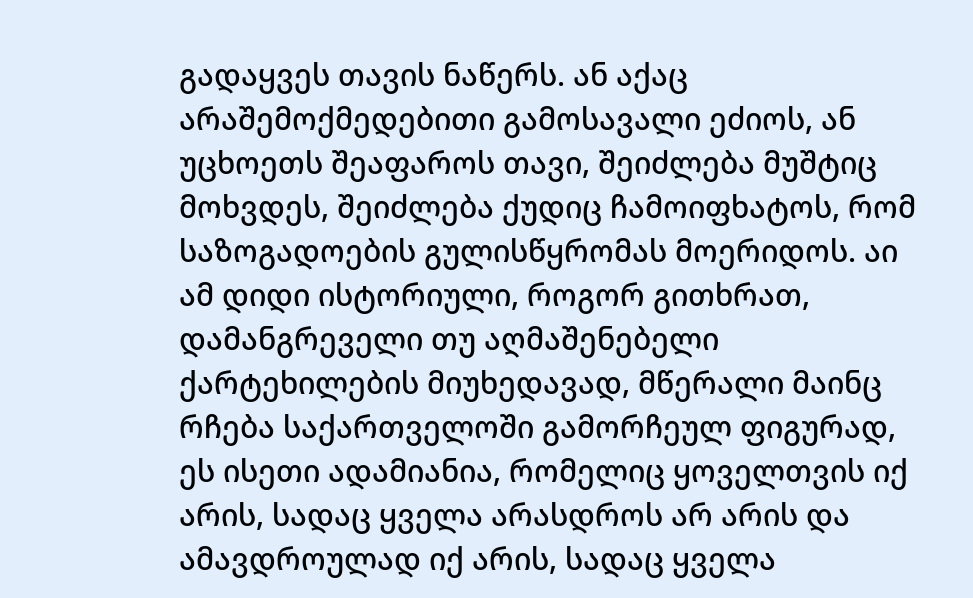გადაყვეს თავის ნაწერს. ან აქაც არაშემოქმედებითი გამოსავალი ეძიოს, ან უცხოეთს შეაფაროს თავი, შეიძლება მუშტიც მოხვდეს, შეიძლება ქუდიც ჩამოიფხატოს, რომ საზოგადოების გულისწყრომას მოერიდოს. აი ამ დიდი ისტორიული, როგორ გითხრათ, დამანგრეველი თუ აღმაშენებელი ქარტეხილების მიუხედავად, მწერალი მაინც რჩება საქართველოში გამორჩეულ ფიგურად, ეს ისეთი ადამიანია, რომელიც ყოველთვის იქ არის, სადაც ყველა არასდროს არ არის და ამავდროულად იქ არის, სადაც ყველა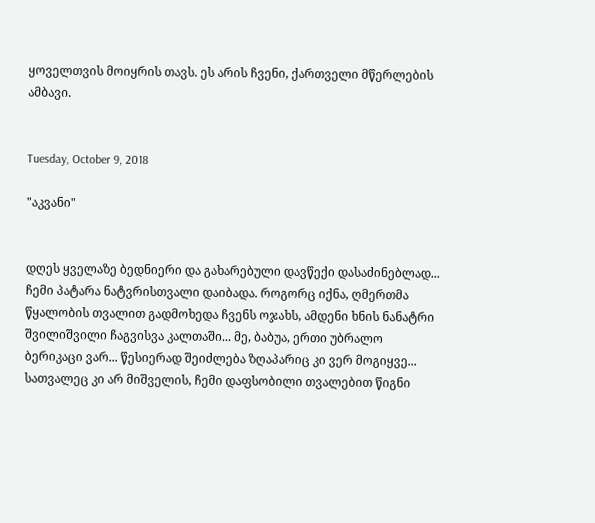ყოველთვის მოიყრის თავს. ეს არის ჩვენი, ქართველი მწერლების ამბავი.


Tuesday, October 9, 2018

"აკვანი"


დღეს ყველაზე ბედნიერი და გახარებული დავწექი დასაძინებლად... ჩემი პატარა ნატვრისთვალი დაიბადა. როგორც იქნა, ღმერთმა წყალობის თვალით გადმოხედა ჩვენს ოჯახს, ამდენი ხნის ნანატრი შვილიშვილი ჩაგვისვა კალთაში... მე, ბაბუა, ერთი უბრალო ბერიკაცი ვარ... წესიერად შეიძლება ზღაპარიც კი ვერ მოგიყვე... სათვალეც კი არ მიშველის, ჩემი დაფსობილი თვალებით წიგნი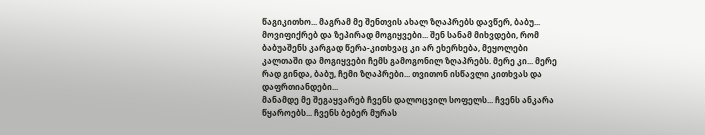წაგიკითხო... მაგრამ მე შენთვის ახალ ზღაპრებს დავწერ, ბაბუ... მოვიფიქრებ და ზეპირად მოგიყვები... შენ სანამ მიხვდები, რომ ბაბუაშენს კარგად წერა-კითხვაც კი არ ეხერხება, მეყოლები კალთაში და მოგიყვები ჩემს გამოგონილ ზღაპრებს. მერე კი... მერე რად გინდა, ბაბუ, ჩემი ზღაპრები... თვითონ ისწავლი კითხვას და დაფრთიანდები...
მანამდე მე შეგაყვარებ ჩვენს დალოცვილ სოფელს... ჩვენს ანკარა წყაროებს... ჩვენს ბებერ მურას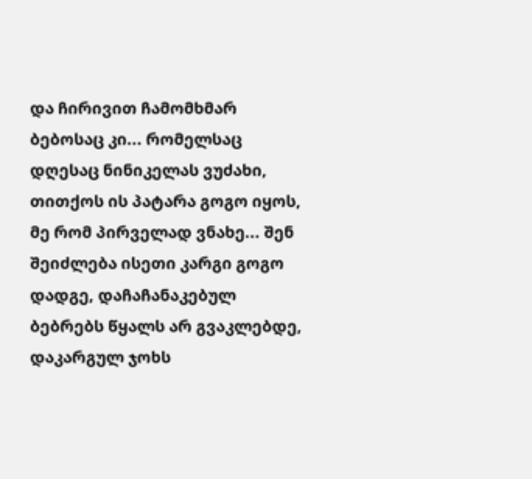და ჩირივით ჩამომხმარ ბებოსაც კი... რომელსაც დღესაც ნინიკელას ვუძახი, თითქოს ის პატარა გოგო იყოს, მე რომ პირველად ვნახე... შენ შეიძლება ისეთი კარგი გოგო დადგე, დაჩაჩანაკებულ ბებრებს წყალს არ გვაკლებდე, დაკარგულ ჯოხს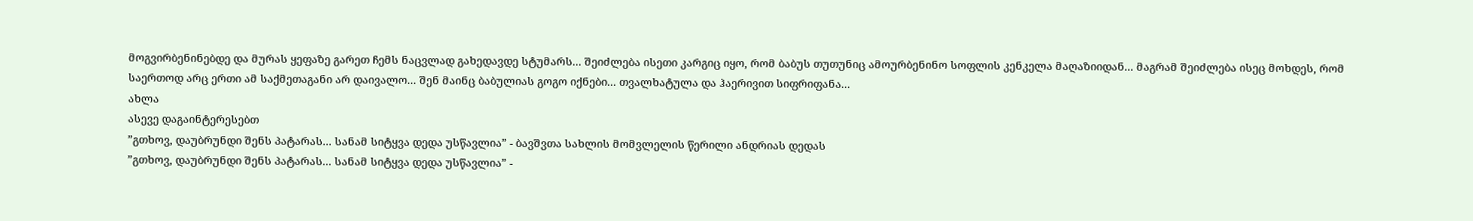მოგვირბენინებდე და მურას ყეფაზე გარეთ ჩემს ნაცვლად გახედავდე სტუმარს... შეიძლება ისეთი კარგიც იყო, რომ ბაბუს თუთუნიც ამოურბენინო სოფლის კენკელა მაღაზიიდან... მაგრამ შეიძლება ისეც მოხდეს, რომ საერთოდ არც ერთი ამ საქმეთაგანი არ დაივალო... შენ მაინც ბაბულიას გოგო იქნები... თვალხატულა და ჰაერივით სიფრიფანა...
ახლა
ასევე დაგაინტერესებთ
”გთხოვ, დაუბრუნდი შენს პატარას... სანამ სიტყვა დედა უსწავლია” - ბავშვთა სახლის მომვლელის წერილი ანდრიას დედას
”გთხოვ, დაუბრუნდი შენს პატარას... სანამ სიტყვა დედა უსწავლია” -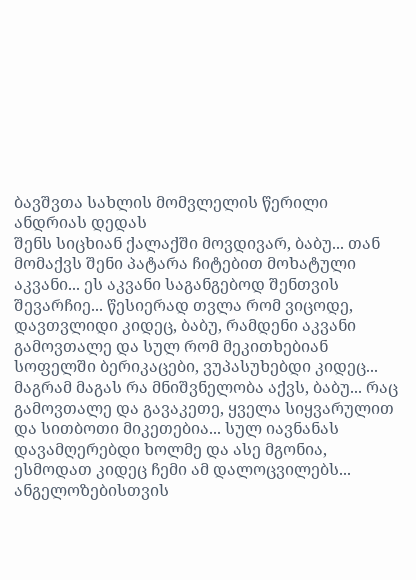ბავშვთა სახლის მომვლელის წერილი ანდრიას დედას
შენს სიცხიან ქალაქში მოვდივარ, ბაბუ... თან მომაქვს შენი პატარა ჩიტებით მოხატული აკვანი... ეს აკვანი საგანგებოდ შენთვის შევარჩიე... წესიერად თვლა რომ ვიცოდე, დავთვლიდი კიდეც, ბაბუ, რამდენი აკვანი გამოვთალე და სულ რომ მეკითხებიან სოფელში ბერიკაცები, ვუპასუხებდი კიდეც... მაგრამ მაგას რა მნიშვნელობა აქვს, ბაბუ... რაც გამოვთალე და გავაკეთე, ყველა სიყვარულით და სითბოთი მიკეთებია... სულ იავნანას დავამღერებდი ხოლმე და ასე მგონია, ესმოდათ კიდეც ჩემი ამ დალოცვილებს... ანგელოზებისთვის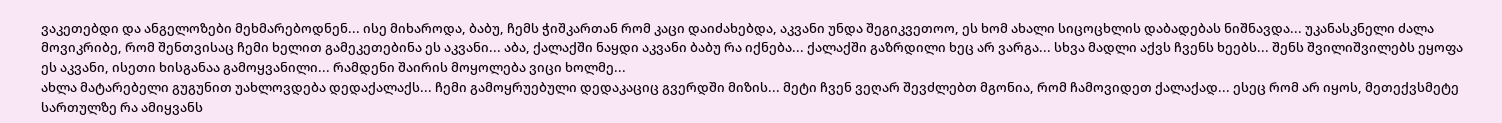ვაკეთებდი და ანგელოზები მეხმარებოდნენ... ისე მიხაროდა, ბაბუ, ჩემს ჭიშკართან რომ კაცი დაიძახებდა, აკვანი უნდა შეგიკვეთოო, ეს ხომ ახალი სიცოცხლის დაბადებას ნიშნავდა... უკანასკნელი ძალა მოვიკრიბე, რომ შენთვისაც ჩემი ხელით გამეკეთებინა ეს აკვანი... აბა, ქალაქში ნაყდი აკვანი ბაბუ რა იქნება... ქალაქში გაზრდილი ხეც არ ვარგა... სხვა მადლი აქვს ჩვენს ხეებს... შენს შვილიშვილებს ეყოფა ეს აკვანი, ისეთი ხისგანაა გამოყვანილი... რამდენი შაირის მოყოლება ვიცი ხოლმე...
ახლა მატარებელი გუგუნით უახლოვდება დედაქალაქს... ჩემი გამოყრუებული დედაკაციც გვერდში მიზის... მეტი ჩვენ ვეღარ შევძლებთ მგონია, რომ ჩამოვიდეთ ქალაქად... ესეც რომ არ იყოს, მეთექვსმეტე სართულზე რა ამიყვანს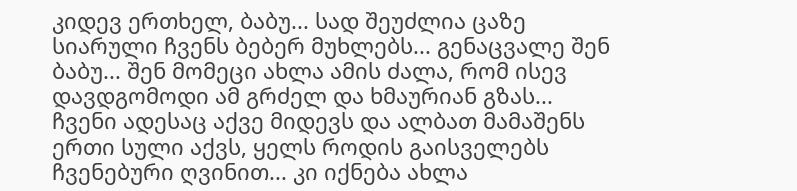კიდევ ერთხელ, ბაბუ... სად შეუძლია ცაზე სიარული ჩვენს ბებერ მუხლებს... გენაცვალე შენ ბაბუ... შენ მომეცი ახლა ამის ძალა, რომ ისევ დავდგომოდი ამ გრძელ და ხმაურიან გზას...
ჩვენი ადესაც აქვე მიდევს და ალბათ მამაშენს ერთი სული აქვს, ყელს როდის გაისველებს ჩვენებური ღვინით... კი იქნება ახლა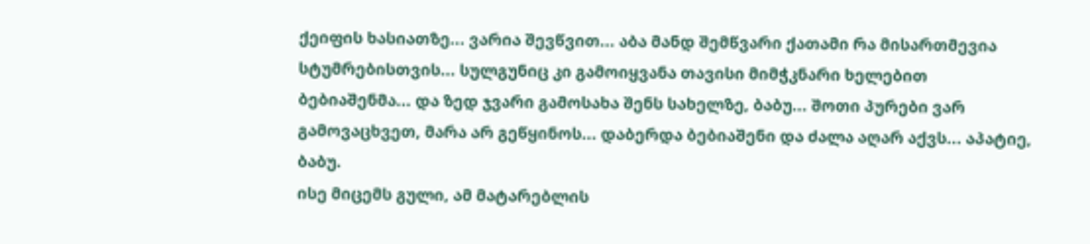ქეიფის ხასიათზე... ვარია შევწვით... აბა მანდ შემწვარი ქათამი რა მისართმევია სტუმრებისთვის... სულგუნიც კი გამოიყვანა თავისი მიმჭკნარი ხელებით ბებიაშენმა... და ზედ ჯვარი გამოსახა შენს სახელზე, ბაბუ... შოთი პურები ვარ გამოვაცხვეთ, მარა არ გეწყინოს... დაბერდა ბებიაშენი და ძალა აღარ აქვს... აპატიე, ბაბუ.
ისე მიცემს გული, ამ მატარებლის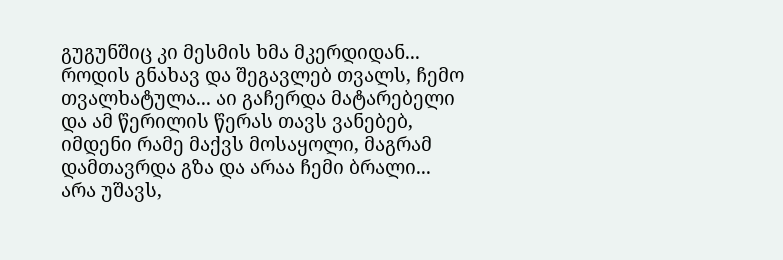გუგუნშიც კი მესმის ხმა მკერდიდან... როდის გნახავ და შეგავლებ თვალს, ჩემო თვალხატულა... აი გაჩერდა მატარებელი და ამ წერილის წერას თავს ვანებებ, იმდენი რამე მაქვს მოსაყოლი, მაგრამ დამთავრდა გზა და არაა ჩემი ბრალი... არა უშავს,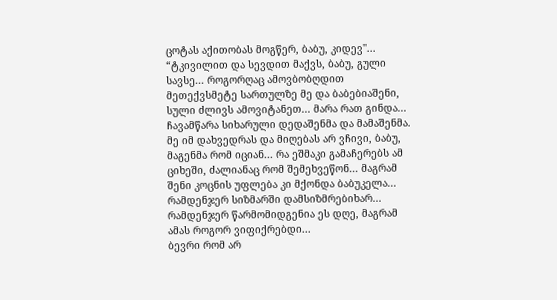ცოტას აქითობას მოგწერ, ბაბუ, კიდევ''...
“ტკივილით და სევდით მაქვს, ბაბუ, გული სავსე... როგორღაც ამოვბობღდით მეთექვსმეტე სართულზე მე და ბაბებიაშენი, სული ძლივს ამოვიტანეთ... მარა რათ გინდა... ჩავამწარა სიხარული დედაშენმა და მამაშენმა. მე იმ დახვედრას და მიღებას არ ვჩივი, ბაბუ, მაგენმა რომ იციან... რა ეშმაკი გამაჩერებს ამ ციხეში, ძალიანაც რომ შემეხვეწონ... მაგრამ შენი კოცნის უფლება კი მქონდა ბაბუკელა... რამდენჯერ სიზმარში დამსიზმრებიხარ... რამდენჯერ წარმომიდგენია ეს დღე, მაგრამ ამას როგორ ვიფიქრებდი...
ბევრი რომ არ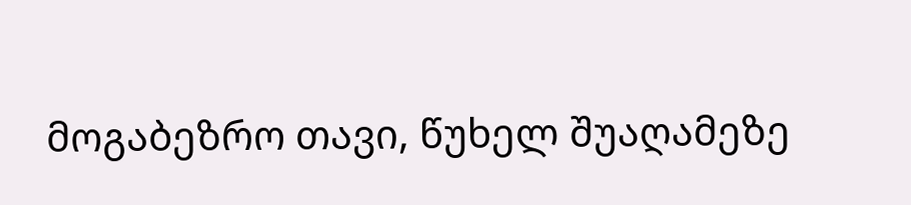მოგაბეზრო თავი, წუხელ შუაღამეზე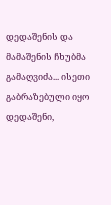დედაშენის და მამაშენის ჩხუბმა გამაღვიძა... ისეთი გაბრაზებული იყო დედაშენი,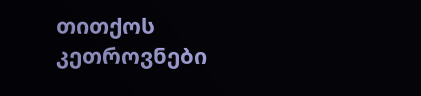თითქოს კეთროვნები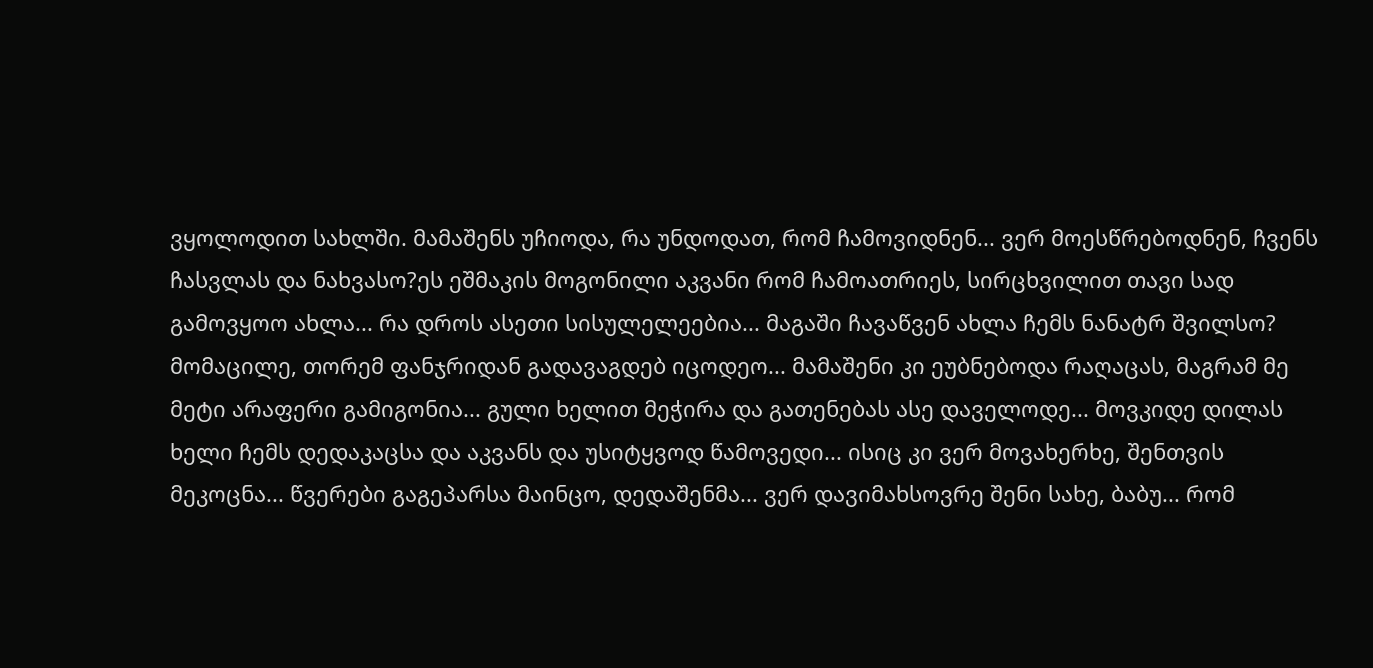ვყოლოდით სახლში. მამაშენს უჩიოდა, რა უნდოდათ, რომ ჩამოვიდნენ... ვერ მოესწრებოდნენ, ჩვენს ჩასვლას და ნახვასო?ეს ეშმაკის მოგონილი აკვანი რომ ჩამოათრიეს, სირცხვილით თავი სად გამოვყოო ახლა... რა დროს ასეთი სისულელეებია... მაგაში ჩავაწვენ ახლა ჩემს ნანატრ შვილსო? მომაცილე, თორემ ფანჯრიდან გადავაგდებ იცოდეო... მამაშენი კი ეუბნებოდა რაღაცას, მაგრამ მე მეტი არაფერი გამიგონია... გული ხელით მეჭირა და გათენებას ასე დაველოდე... მოვკიდე დილას ხელი ჩემს დედაკაცსა და აკვანს და უსიტყვოდ წამოვედი... ისიც კი ვერ მოვახერხე, შენთვის მეკოცნა... წვერები გაგეპარსა მაინცო, დედაშენმა... ვერ დავიმახსოვრე შენი სახე, ბაბუ... რომ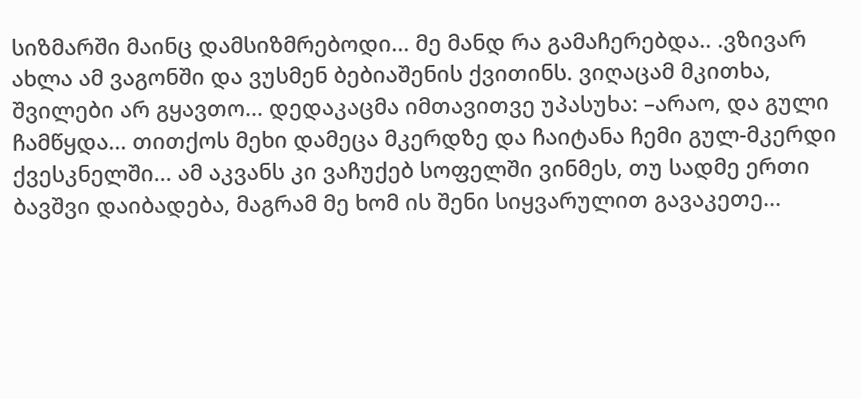სიზმარში მაინც დამსიზმრებოდი... მე მანდ რა გამაჩერებდა.. .ვზივარ ახლა ამ ვაგონში და ვუსმენ ბებიაშენის ქვითინს. ვიღაცამ მკითხა, შვილები არ გყავთო... დედაკაცმა იმთავითვე უპასუხა: –არაო, და გული ჩამწყდა... თითქოს მეხი დამეცა მკერდზე და ჩაიტანა ჩემი გულ-მკერდი ქვესკნელში... ამ აკვანს კი ვაჩუქებ სოფელში ვინმეს, თუ სადმე ერთი ბავშვი დაიბადება, მაგრამ მე ხომ ის შენი სიყვარულით გავაკეთე...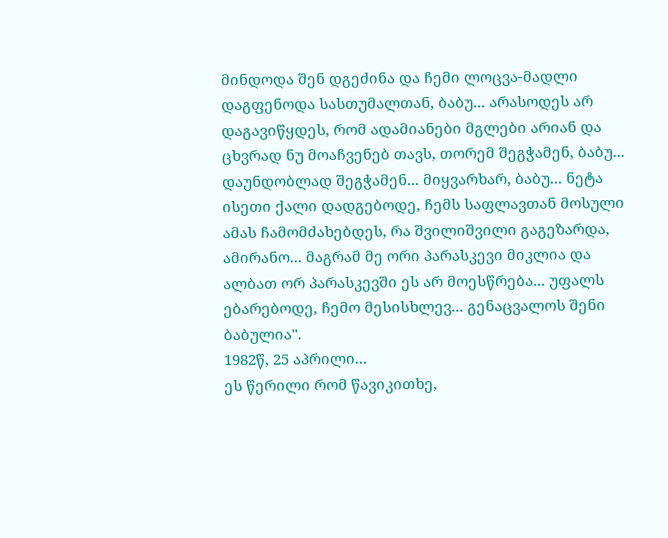მინდოდა შენ დგეძინა და ჩემი ლოცვა-მადლი დაგფენოდა სასთუმალთან, ბაბუ... არასოდეს არ დაგავიწყდეს, რომ ადამიანები მგლები არიან და ცხვრად ნუ მოაჩვენებ თავს, თორემ შეგჭამენ, ბაბუ... დაუნდობლად შეგჭამენ... მიყვარხარ, ბაბუ... ნეტა ისეთი ქალი დადგებოდე, ჩემს საფლავთან მოსული ამას ჩამომძახებდეს, რა შვილიშვილი გაგეზარდა, ამირანო... მაგრამ მე ორი პარასკევი მიკლია და ალბათ ორ პარასკევში ეს არ მოესწრება... უფალს ებარებოდე, ჩემო მესისხლევ... გენაცვალოს შენი ბაბულია".
1982წ, 25 აპრილი...
ეს წერილი რომ წავიკითხე,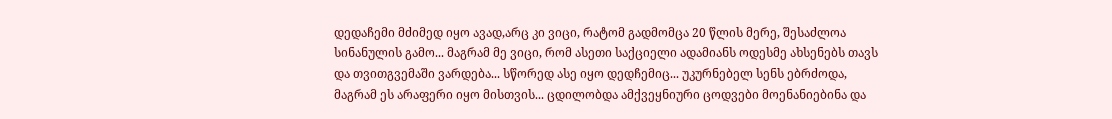დედაჩემი მძიმედ იყო ავად,არც კი ვიცი, რატომ გადმომცა 20 წლის მერე, შესაძლოა სინანულის გამო... მაგრამ მე ვიცი, რომ ასეთი საქციელი ადამიანს ოდესმე ახსენებს თავს და თვითგვემაში ვარდება... სწორედ ასე იყო დედჩემიც... უკურნებელ სენს ებრძოდა, მაგრამ ეს არაფერი იყო მისთვის... ცდილობდა ამქვეყნიური ცოდვები მოენანიებინა და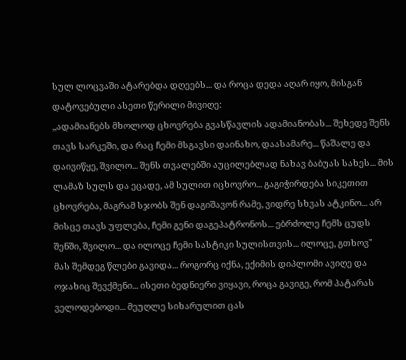სულ ლოცვაში ატარებდა დღეებს... და როცა დედა აღარ იყო, მისგან დატოვებული ასეთი წერილი მივიღე:
,,ადამიანებს მხოლოდ ცხოვრება გვასწავლის ადამიანობას... შეხედე შენს თავს სარკეში, და რაც ჩემი მსგავსი დაინახო, დაასამარე... წაშალე და დაივიწყე, შვილო... შენს თვალებში აუცილებლად ნახავ ბაბუას სახეს... მის ლამაზ სულს და ეცადე, ამ სულით იცხოვრო... გაგიჭირდება სიკეთით ცხოვრება, მაგრამ სჯობს შენ დაგიშავონ რამე, ვიდრე სხვას ატკინო... არ მისცე თავს უფლება, ჩემი გენი დაგეპატრონოს... ებრძოლე ჩემს ცუდს შენში, შვილო... და ილოცე ჩემი სასტიკი სულისთვის... ილოცე, გთხოვ"
მას შემდეგ წლები გავიდა... როგორც იქნა, ექიმის დიპლომი ავიღე და ოჯახიც შევქმენი... ისეთი ბედნიერი ვიყავი, როცა გავიგე, რომ პატარას ველოდებოდი... მეუღლე სიხარულით ცას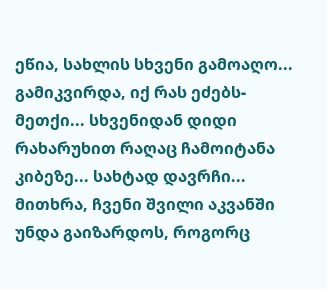ეწია, სახლის სხვენი გამოაღო... გამიკვირდა, იქ რას ეძებს-მეთქი... სხვენიდან დიდი რახარუხით რაღაც ჩამოიტანა კიბეზე... სახტად დავრჩი... მითხრა, ჩვენი შვილი აკვანში უნდა გაიზარდოს, როგორც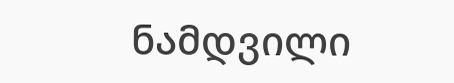ნამდვილი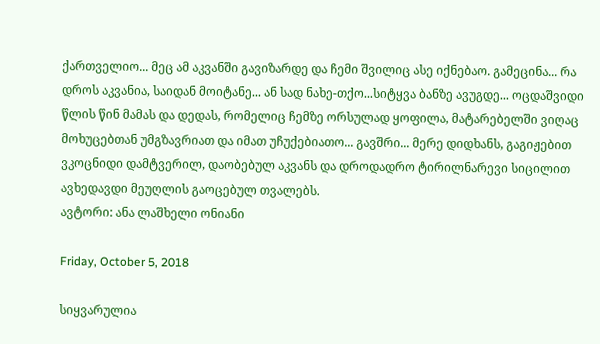ქართველიო... მეც ამ აკვანში გავიზარდე და ჩემი შვილიც ასე იქნებაო. გამეცინა... რა დროს აკვანია, საიდან მოიტანე... ან სად ნახე-თქო...სიტყვა ბანზე ავუგდე... ოცდაშვიდი წლის წინ მამას და დედას, რომელიც ჩემზე ორსულად ყოფილა, მატარებელში ვიღაც მოხუცებთან უმგზავრიათ და იმათ უჩუქებიათო... გავშრი... მერე დიდხანს, გაგიჟებით ვკოცნიდი დამტვერილ, დაობებულ აკვანს და დროდადრო ტირილნარევი სიცილით ავხედავდი მეუღლის გაოცებულ თვალებს.
ავტორი: ანა ლაშხელი ონიანი

Friday, October 5, 2018

სიყვარულია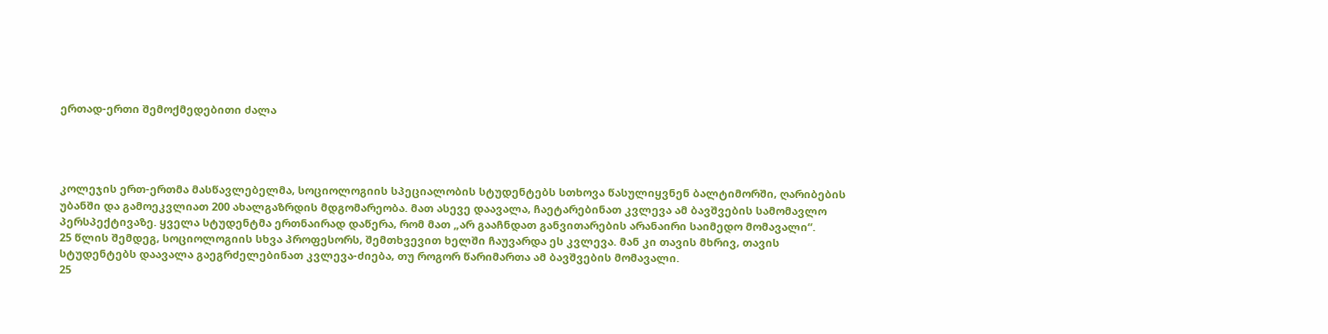ერთად-ერთი შემოქმედებითი ძალა




კოლეჯის ერთ-ერთმა მასწავლებელმა, სოციოლოგიის სპეციალობის სტუდენტებს სთხოვა წასულიყვნენ ბალტიმორში, ღარიბების უბანში და გამოეკვლიათ 200 ახალგაზრდის მდგომარეობა. მათ ასევე დაავალა, ჩაეტარებინათ კვლევა ამ ბავშვების სამომავლო პერსპექტივაზე. ყველა სტუდენტმა ერთნაირად დაწერა, რომ მათ „არ გააჩნდათ განვითარების არანაირი საიმედო მომავალი“.
25 წლის შემდეგ, სოციოლოგიის სხვა პროფესორს, შემთხვევით ხელში ჩაუვარდა ეს კვლევა. მან კი თავის მხრივ, თავის სტუდენტებს დაავალა გაეგრძელებინათ კვლევა-ძიება, თუ როგორ წარიმართა ამ ბავშვების მომავალი.
25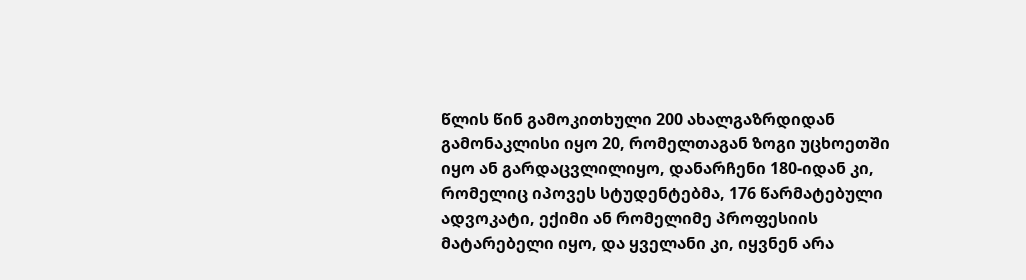წლის წინ გამოკითხული 200 ახალგაზრდიდან გამონაკლისი იყო 20, რომელთაგან ზოგი უცხოეთში იყო ან გარდაცვლილიყო, დანარჩენი 180-იდან კი, რომელიც იპოვეს სტუდენტებმა, 176 წარმატებული ადვოკატი, ექიმი ან რომელიმე პროფესიის მატარებელი იყო, და ყველანი კი, იყვნენ არა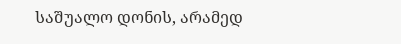საშუალო დონის, არამედ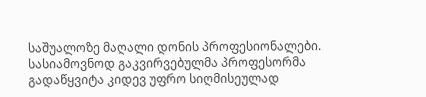საშუალოზე მაღალი დონის პროფესიონალები.
სასიამოვნოდ გაკვირვებულმა პროფესორმა გადაწყვიტა კიდევ უფრო სიღმისეულად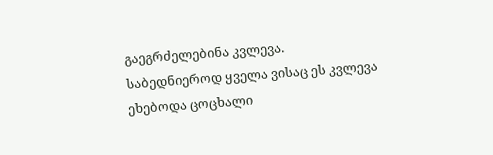გაეგრძელებინა კვლევა. საბედნიეროდ ყველა ვისაც ეს კვლევა ეხებოდა ცოცხალი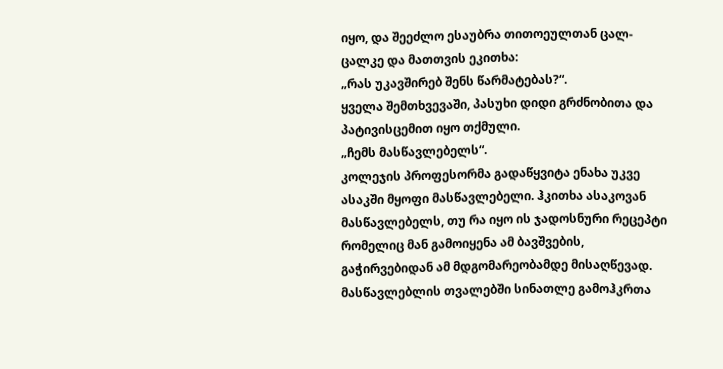იყო, და შეეძლო ესაუბრა თითოეულთან ცალ-ცალკე და მათთვის ეკითხა:
„რას უკავშირებ შენს წარმატებას?“.
ყველა შემთხვევაში, პასუხი დიდი გრძნობითა და პატივისცემით იყო თქმული.
„ჩემს მასწავლებელს“.
კოლეჯის პროფესორმა გადაწყვიტა ენახა უკვე ასაკში მყოფი მასწავლებელი. ჰკითხა ასაკოვან მასწავლებელს, თუ რა იყო ის ჯადოსნური რეცეპტი რომელიც მან გამოიყენა ამ ბავშვების, გაჭირვებიდან ამ მდგომარეობამდე მისაღწევად.
მასწავლებლის თვალებში სინათლე გამოჰკრთა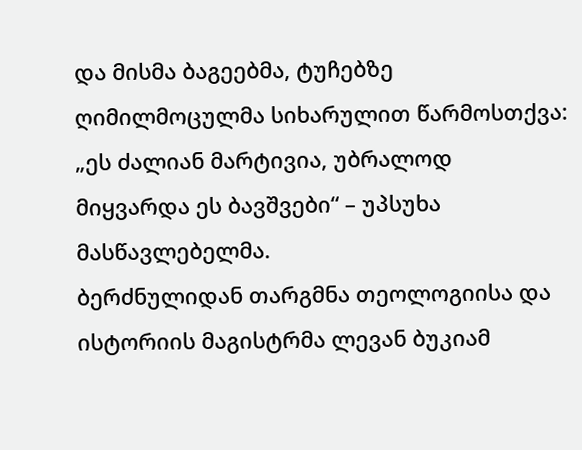და მისმა ბაგეებმა, ტუჩებზე ღიმილმოცულმა სიხარულით წარმოსთქვა: „ეს ძალიან მარტივია, უბრალოდ მიყვარდა ეს ბავშვები“ – უპსუხა მასწავლებელმა.
ბერძნულიდან თარგმნა თეოლოგიისა და ისტორიის მაგისტრმა ლევან ბუკიამ